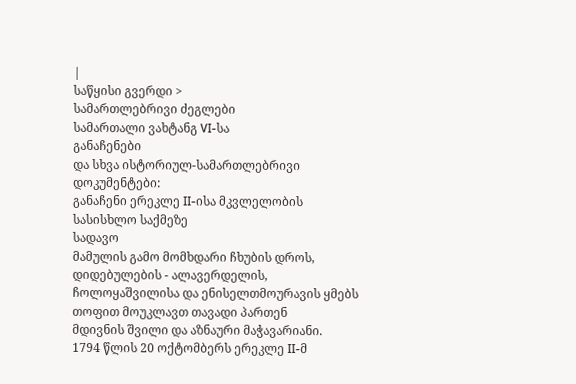|
საწყისი გვერდი >
სამართლებრივი ძეგლები
სამართალი ვახტანგ VI-სა
განაჩენები
და სხვა ისტორიულ-სამართლებრივი დოკუმენტები:
განაჩენი ერეკლე II-ისა მკვლელობის სასისხლო საქმეზე
სადავო
მამულის გამო მომხდარი ჩხუბის დროს, დიდებულების - ალავერდელის,
ჩოლოყაშვილისა და ენისელთმოურავის ყმებს თოფით მოუკლავთ თავადი პართენ
მდივნის შვილი და აზნაური მაჭავარიანი.
1794 წლის 20 ოქტომბერს ერეკლე II-მ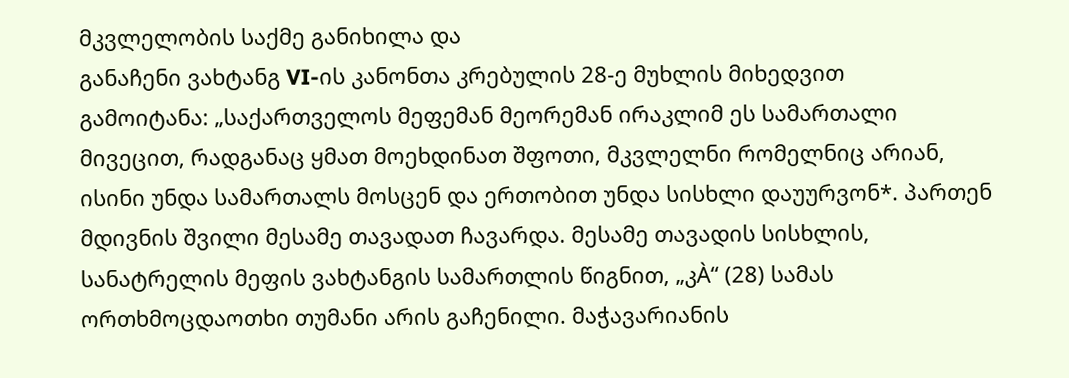მკვლელობის საქმე განიხილა და
განაჩენი ვახტანგ VI-ის კანონთა კრებულის 28-ე მუხლის მიხედვით
გამოიტანა: „საქართველოს მეფემან მეორემან ირაკლიმ ეს სამართალი
მივეცით, რადგანაც ყმათ მოეხდინათ შფოთი, მკვლელნი რომელნიც არიან,
ისინი უნდა სამართალს მოსცენ და ერთობით უნდა სისხლი დაუურვონ*. პართენ
მდივნის შვილი მესამე თავადათ ჩავარდა. მესამე თავადის სისხლის,
სანატრელის მეფის ვახტანგის სამართლის წიგნით, „კÀ“ (28) სამას
ორთხმოცდაოთხი თუმანი არის გაჩენილი. მაჭავარიანის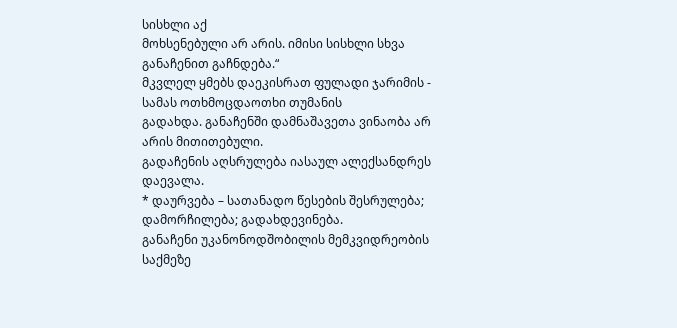სისხლი აქ
მოხსენებული არ არის. იმისი სისხლი სხვა განაჩენით გაჩნდება.“
მკვლელ ყმებს დაეკისრათ ფულადი ჯარიმის - სამას ოთხმოცდაოთხი თუმანის
გადახდა. განაჩენში დამნაშავეთა ვინაობა არ არის მითითებული.
გადაჩენის აღსრულება იასაულ ალექსანდრეს დაევალა.
* დაურვება – სათანადო წესების შესრულება; დამორჩილება; გადახდევინება.
განაჩენი უკანონოდშობილის მემკვიდრეობის საქმეზე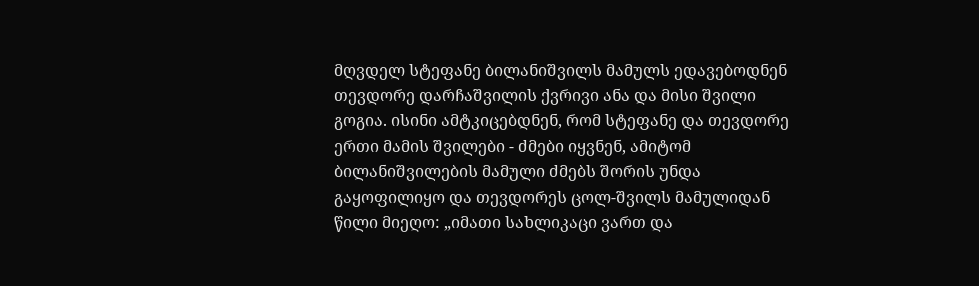მღვდელ სტეფანე ბილანიშვილს მამულს ედავებოდნენ თევდორე დარჩაშვილის ქვრივი ანა და მისი შვილი გოგია. ისინი ამტკიცებდნენ, რომ სტეფანე და თევდორე ერთი მამის შვილები - ძმები იყვნენ, ამიტომ ბილანიშვილების მამული ძმებს შორის უნდა გაყოფილიყო და თევდორეს ცოლ-შვილს მამულიდან წილი მიეღო: „იმათი სახლიკაცი ვართ და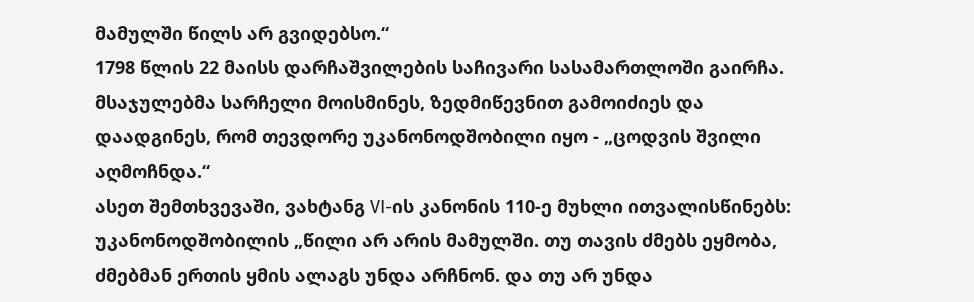მამულში წილს არ გვიდებსო.“
1798 წლის 22 მაისს დარჩაშვილების საჩივარი სასამართლოში გაირჩა. მსაჯულებმა სარჩელი მოისმინეს, ზედმიწევნით გამოიძიეს და დაადგინეს, რომ თევდორე უკანონოდშობილი იყო - „ცოდვის შვილი აღმოჩნდა.“
ასეთ შემთხვევაში, ვახტანგ VI-ის კანონის 110-ე მუხლი ითვალისწინებს: უკანონოდშობილის „წილი არ არის მამულში. თუ თავის ძმებს ეყმობა, ძმებმან ერთის ყმის ალაგს უნდა არჩნონ. და თუ არ უნდა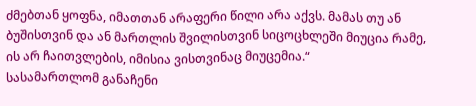ძმებთან ყოფნა, იმათთან არაფერი წილი არა აქვს. მამას თუ ან ბუშისთვინ და ან მართლის შვილისთვინ სიცოცხლეში მიუცია რამე, ის არ ჩაითვლების, იმისია ვისთვინაც მიუცემია.“
სასამართლომ განაჩენი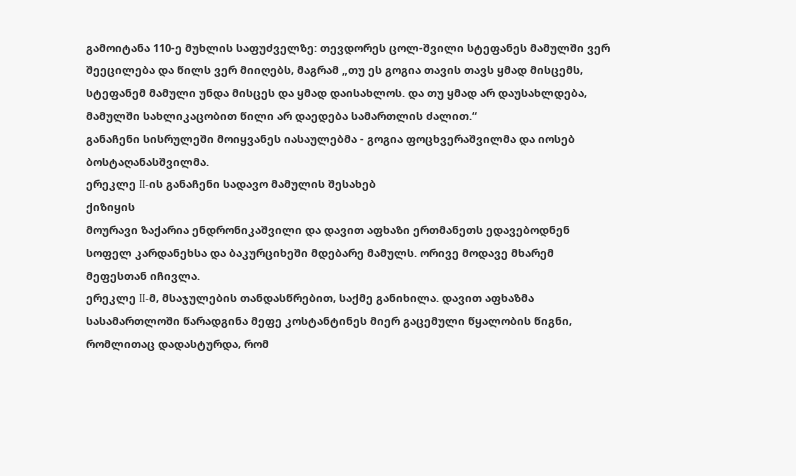გამოიტანა 110-ე მუხლის საფუძველზე: თევდორეს ცოლ-შვილი სტეფანეს მამულში ვერ შეეცილება და წილს ვერ მიიღებს, მაგრამ „თუ ეს გოგია თავის თავს ყმად მისცემს, სტეფანემ მამული უნდა მისცეს და ყმად დაისახლოს. და თუ ყმად არ დაუსახლდება, მამულში სახლიკაცობით წილი არ დაედება სამართლის ძალით.“
განაჩენი სისრულეში მოიყვანეს იასაულებმა - გოგია ფოცხვერაშვილმა და იოსებ ბოსტაღანასშვილმა.
ერეკლე II-ის განაჩენი სადავო მამულის შესახებ
ქიზიყის
მოურავი ზაქარია ენდრონიკაშვილი და დავით აფხაზი ერთმანეთს ედავებოდნენ
სოფელ კარდანეხსა და ბაკურციხეში მდებარე მამულს. ორივე მოდავე მხარემ
მეფესთან იჩივლა.
ერეკლე II-მ, მსაჯულების თანდასწრებით, საქმე განიხილა. დავით აფხაზმა
სასამართლოში წარადგინა მეფე კოსტანტინეს მიერ გაცემული წყალობის წიგნი,
რომლითაც დადასტურდა, რომ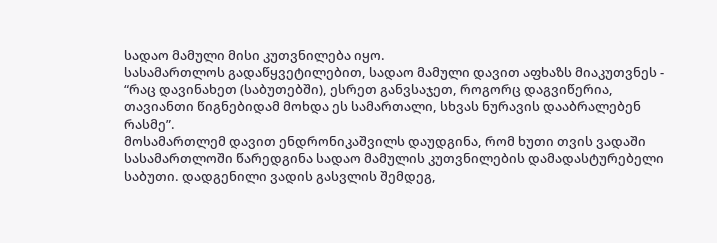სადაო მამული მისი კუთვნილება იყო.
სასამართლოს გადაწყვეტილებით, სადაო მამული დავით აფხაზს მიაკუთვნეს -
“რაც დავინახეთ (საბუთებში), ესრეთ განვსაჯეთ, როგორც დაგვიწერია,
თავიანთი წიგნებიდამ მოხდა ეს სამართალი, სხვას ნურავის დააბრალებენ
რასმე”.
მოსამართლემ დავით ენდრონიკაშვილს დაუდგინა, რომ ხუთი თვის ვადაში
სასამართლოში წარედგინა სადაო მამულის კუთვნილების დამადასტურებელი
საბუთი. დადგენილი ვადის გასვლის შემდეგ,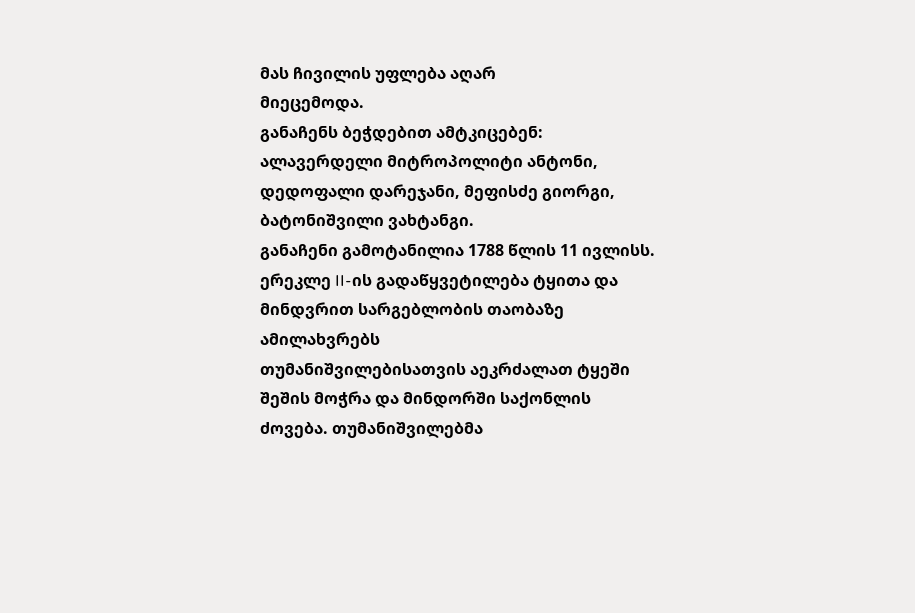მას ჩივილის უფლება აღარ
მიეცემოდა.
განაჩენს ბეჭდებით ამტკიცებენ: ალავერდელი მიტროპოლიტი ანტონი,
დედოფალი დარეჯანი, მეფისძე გიორგი, ბატონიშვილი ვახტანგი.
განაჩენი გამოტანილია 1788 წლის 11 ივლისს.
ერეკლე II-ის გადაწყვეტილება ტყითა და მინდვრით სარგებლობის თაობაზე
ამილახვრებს
თუმანიშვილებისათვის აეკრძალათ ტყეში შეშის მოჭრა და მინდორში საქონლის
ძოვება. თუმანიშვილებმა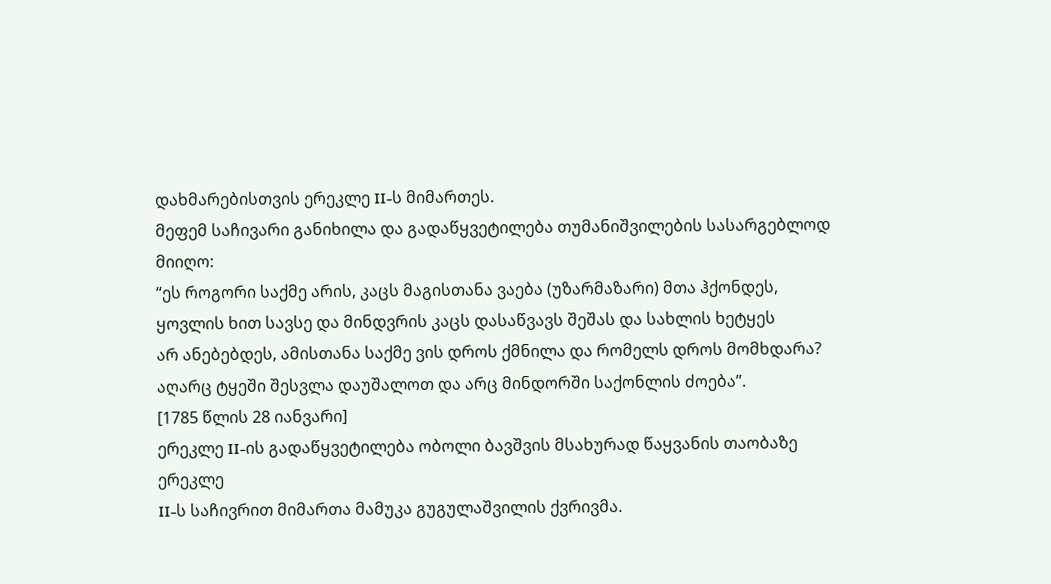დახმარებისთვის ერეკლე II-ს მიმართეს.
მეფემ საჩივარი განიხილა და გადაწყვეტილება თუმანიშვილების სასარგებლოდ
მიიღო:
“ეს როგორი საქმე არის, კაცს მაგისთანა ვაება (უზარმაზარი) მთა ჰქონდეს,
ყოვლის ხით სავსე და მინდვრის კაცს დასაწვავს შეშას და სახლის ხეტყეს
არ ანებებდეს, ამისთანა საქმე ვის დროს ქმნილა და რომელს დროს მომხდარა?
აღარც ტყეში შესვლა დაუშალოთ და არც მინდორში საქონლის ძოება”.
[1785 წლის 28 იანვარი]
ერეკლე II-ის გადაწყვეტილება ობოლი ბავშვის მსახურად წაყვანის თაობაზე
ერეკლე
II-ს საჩივრით მიმართა მამუკა გუგულაშვილის ქვრივმა.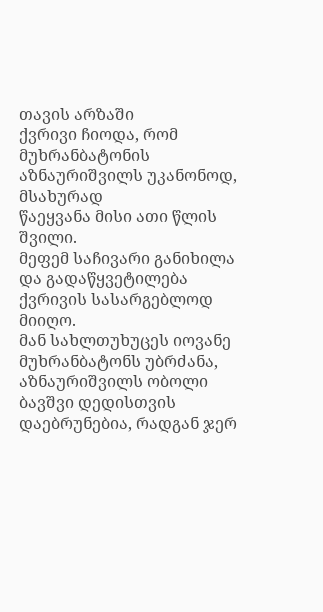თავის არზაში
ქვრივი ჩიოდა, რომ მუხრანბატონის აზნაურიშვილს უკანონოდ, მსახურად
წაეყვანა მისი ათი წლის შვილი.
მეფემ საჩივარი განიხილა და გადაწყვეტილება ქვრივის სასარგებლოდ მიიღო.
მან სახლთუხუცეს იოვანე მუხრანბატონს უბრძანა, აზნაურიშვილს ობოლი
ბავშვი დედისთვის დაებრუნებია, რადგან ჯერ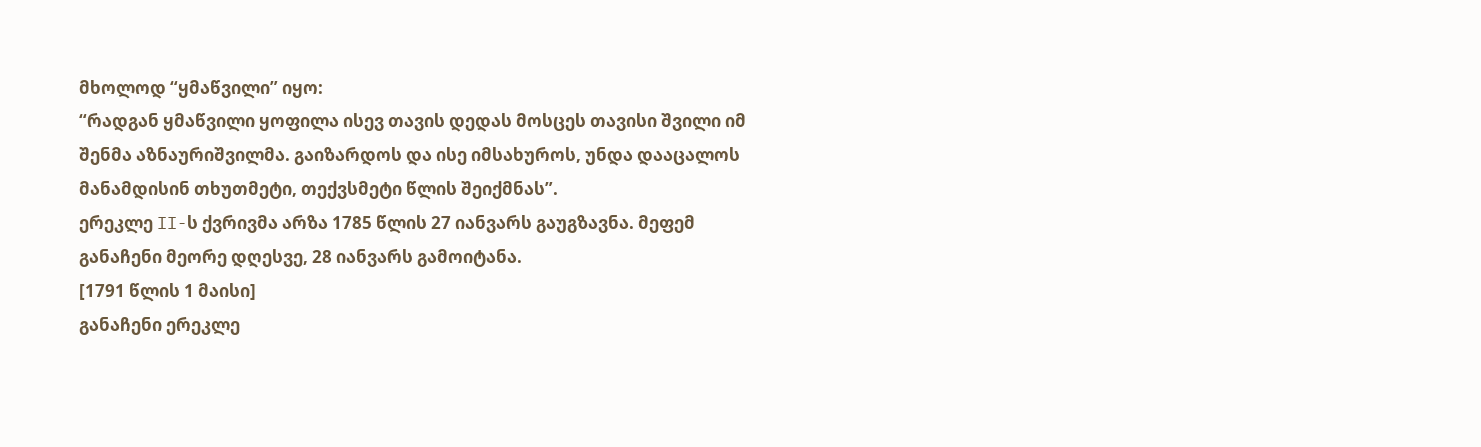მხოლოდ “ყმაწვილი” იყო:
“რადგან ყმაწვილი ყოფილა ისევ თავის დედას მოსცეს თავისი შვილი იმ
შენმა აზნაურიშვილმა. გაიზარდოს და ისე იმსახუროს, უნდა დააცალოს
მანამდისინ თხუთმეტი, თექვსმეტი წლის შეიქმნას”.
ერეკლე II-ს ქვრივმა არზა 1785 წლის 27 იანვარს გაუგზავნა. მეფემ
განაჩენი მეორე დღესვე, 28 იანვარს გამოიტანა.
[1791 წლის 1 მაისი]
განაჩენი ერეკლე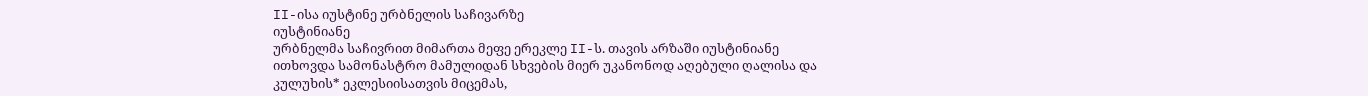II-ისა იუსტინე ურბნელის საჩივარზე
იუსტინიანე
ურბნელმა საჩივრით მიმართა მეფე ერეკლე II-ს. თავის არზაში იუსტინიანე
ითხოვდა სამონასტრო მამულიდან სხვების მიერ უკანონოდ აღებული ღალისა და
კულუხის* ეკლესიისათვის მიცემას,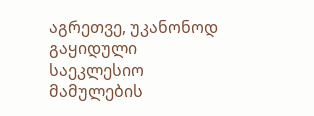აგრეთვე, უკანონოდ გაყიდული საეკლესიო
მამულების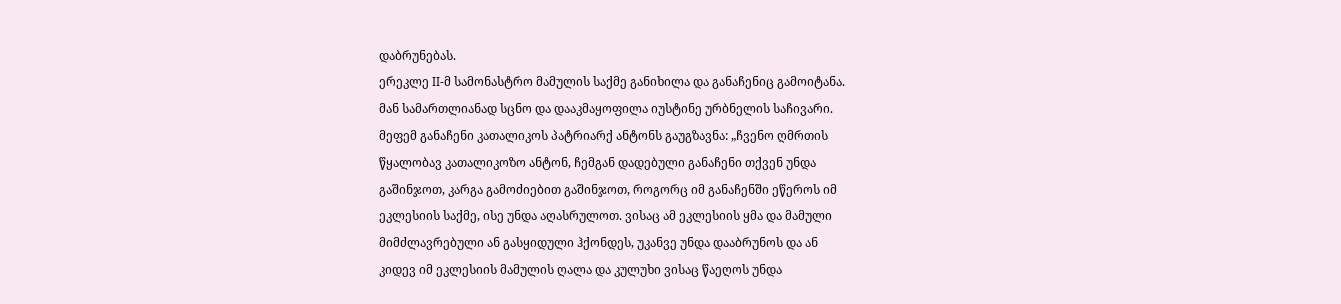დაბრუნებას.
ერეკლე II-მ სამონასტრო მამულის საქმე განიხილა და განაჩენიც გამოიტანა.
მან სამართლიანად სცნო და დააკმაყოფილა იუსტინე ურბნელის საჩივარი.
მეფემ განაჩენი კათალიკოს პატრიარქ ანტონს გაუგზავნა: „ჩვენო ღმრთის
წყალობავ კათალიკოზო ანტონ, ჩემგან დადებული განაჩენი თქვენ უნდა
გაშინჯოთ, კარგა გამოძიებით გაშინჯოთ, როგორც იმ განაჩენში ეწეროს იმ
ეკლესიის საქმე, ისე უნდა აღასრულოთ. ვისაც ამ ეკლესიის ყმა და მამული
მიმძლავრებული ან გასყიდული ჰქონდეს, უკანვე უნდა დააბრუნოს და ან
კიდევ იმ ეკლესიის მამულის ღალა და კულუხი ვისაც წაეღოს უნდა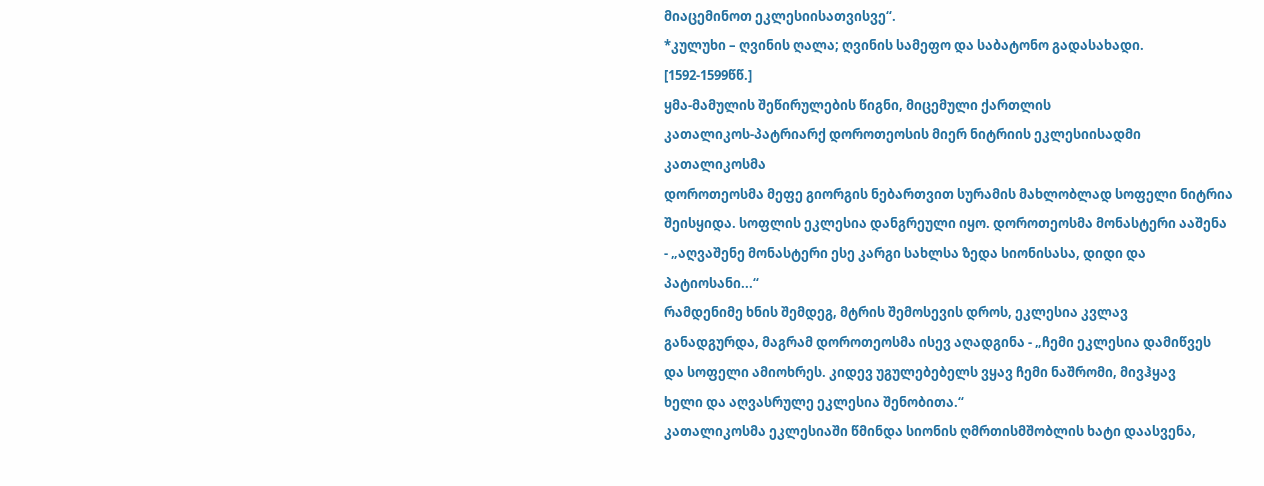მიაცემინოთ ეკლესიისათვისვე“.
*კულუხი – ღვინის ღალა; ღვინის სამეფო და საბატონო გადასახადი.
[1592-1599წწ.]
ყმა-მამულის შეწირულების წიგნი, მიცემული ქართლის
კათალიკოს-პატრიარქ დოროთეოსის მიერ ნიტრიის ეკლესიისადმი
კათალიკოსმა
დოროთეოსმა მეფე გიორგის ნებართვით სურამის მახლობლად სოფელი ნიტრია
შეისყიდა. სოფლის ეკლესია დანგრეული იყო. დოროთეოსმა მონასტერი ააშენა
- „აღვაშენე მონასტერი ესე კარგი სახლსა ზედა სიონისასა, დიდი და
პატიოსანი...“
რამდენიმე ხნის შემდეგ, მტრის შემოსევის დროს, ეკლესია კვლავ
განადგურდა, მაგრამ დოროთეოსმა ისევ აღადგინა - „ჩემი ეკლესია დამიწვეს
და სოფელი ამიოხრეს. კიდევ უგულებებელს ვყავ ჩემი ნაშრომი, მივჰყავ
ხელი და აღვასრულე ეკლესია შენობითა.“
კათალიკოსმა ეკლესიაში წმინდა სიონის ღმრთისმშობლის ხატი დაასვენა,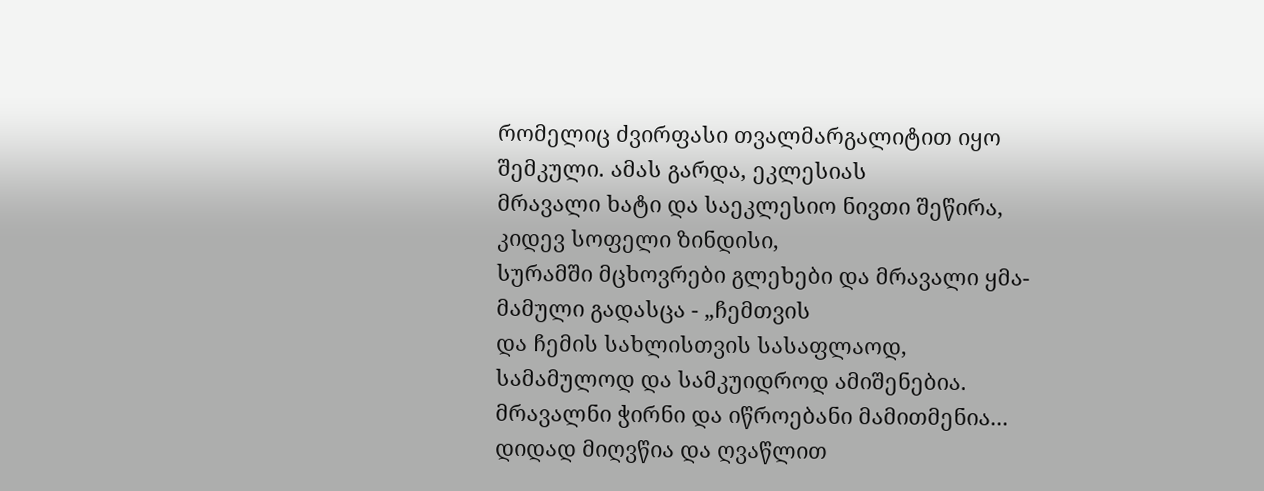რომელიც ძვირფასი თვალმარგალიტით იყო შემკული. ამას გარდა, ეკლესიას
მრავალი ხატი და საეკლესიო ნივთი შეწირა, კიდევ სოფელი ზინდისი,
სურამში მცხოვრები გლეხები და მრავალი ყმა-მამული გადასცა - „ჩემთვის
და ჩემის სახლისთვის სასაფლაოდ, სამამულოდ და სამკუიდროდ ამიშენებია.
მრავალნი ჭირნი და იწროებანი მამითმენია... დიდად მიღვწია და ღვაწლით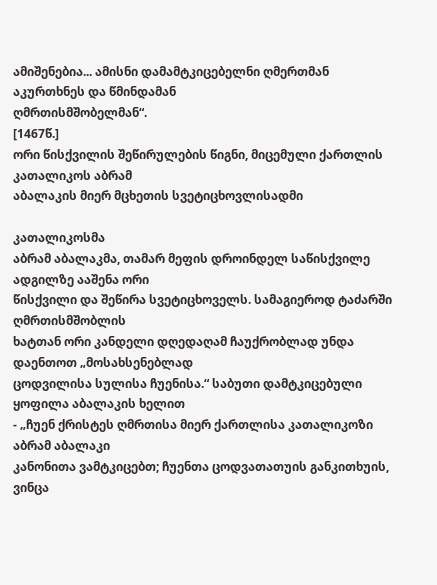ამიშენებია... ამისნი დამამტკიცებელნი ღმერთმან აკურთხნეს და წმინდამან
ღმრთისმშობელმან“.
[1467წ.]
ორი წისქვილის შეწირულების წიგნი, მიცემული ქართლის კათალიკოს აბრამ
აბალაკის მიერ მცხეთის სვეტიცხოვლისადმი

კათალიკოსმა
აბრამ აბალაკმა, თამარ მეფის დროინდელ საწისქვილე ადგილზე ააშენა ორი
წისქვილი და შეწირა სვეტიცხოველს. სამაგიეროდ ტაძარში ღმრთისმშობლის
ხატთან ორი კანდელი დღედაღამ ჩაუქრობლად უნდა დაენთოთ „მოსახსენებლად
ცოდვილისა სულისა ჩუენისა.“ საბუთი დამტკიცებული ყოფილა აბალაკის ხელით
- „ჩუენ ქრისტეს ღმრთისა მიერ ქართლისა კათალიკოზი აბრამ აბალაკი
კანონითა ვამტკიცებთ; ჩუენთა ცოდვათათუის განკითხუის, ვინცა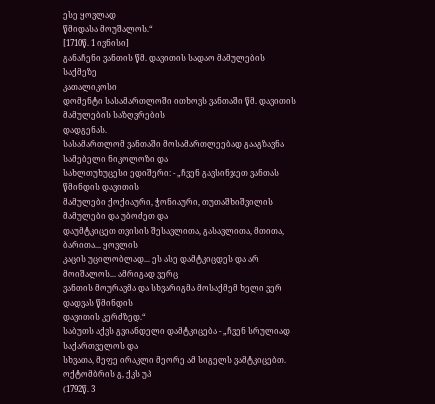ესე ყოვლად
წმიდასა მოუშალოს.“
[1710წ. 1 ივნისი]
განაჩენი ვანთის წმ. დავითის სადაო მამულების საქმეზე
კათალიკოსი
დომენტი სასამართლოში ითხოვს ვანთაში წმ. დავითის მამულების საზღვრების
დადგენას.
სასამართლომ ვანთაში მოსამართლეებად გააგზავნა სამებელი ნიკოლოზი და
სახლთუხუცესი ედიშერი: - „ჩვენ გავსინჯეთ ვანთას წმინდის დავითის
მამულები ქოქიაური, ჭონიაური, თუთაშხიშვილის მამულები და უბოძეთ და
დაუმტკიცეთ თვისის შესავლითა, გასავლითა, მთითა, ბარითა... ყოვლის
კაცის უცილობლად... ეს ასე დამტკიცდეს და არ მოიშალოს... ამრიგად ვერც
ვანთის მოურავმა და სხვარიგმა მოსაქმემ ხელი ვერ დადვას წმინდის
დავითის კერძზედ.“
საბუთს აქვს გვიანდელი დამტკიცება - „ჩვენ სრულიად საქართველოს და
სხვათა, მეფე ირაკლი მეორე ამ სიგელს ვამტკიცებთ. ოქტომბრის გ, ქკს უპ
(1792წ. 3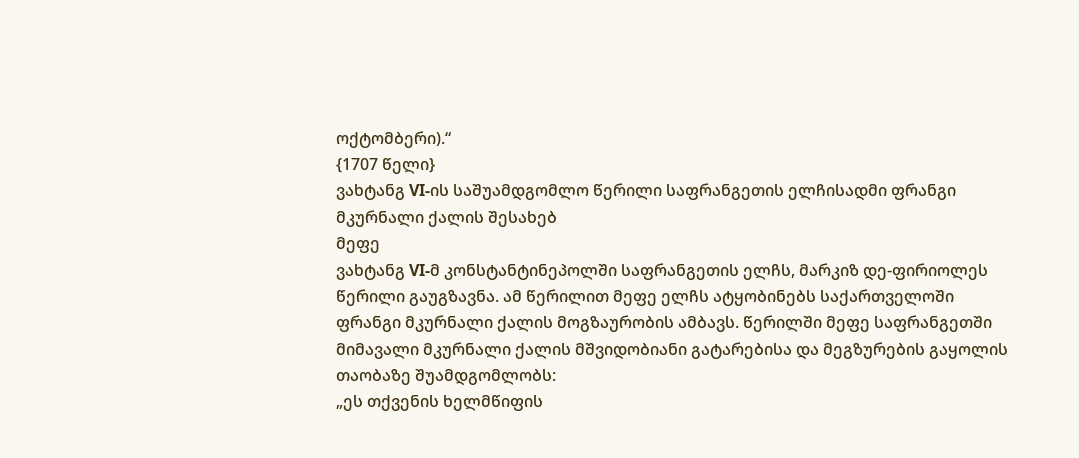ოქტომბერი).“
{1707 წელი}
ვახტანგ VI-ის საშუამდგომლო წერილი საფრანგეთის ელჩისადმი ფრანგი
მკურნალი ქალის შესახებ
მეფე
ვახტანგ VI-მ კონსტანტინეპოლში საფრანგეთის ელჩს, მარკიზ დე-ფირიოლეს
წერილი გაუგზავნა. ამ წერილით მეფე ელჩს ატყობინებს საქართველოში
ფრანგი მკურნალი ქალის მოგზაურობის ამბავს. წერილში მეფე საფრანგეთში
მიმავალი მკურნალი ქალის მშვიდობიანი გატარებისა და მეგზურების გაყოლის
თაობაზე შუამდგომლობს:
„ეს თქვენის ხელმწიფის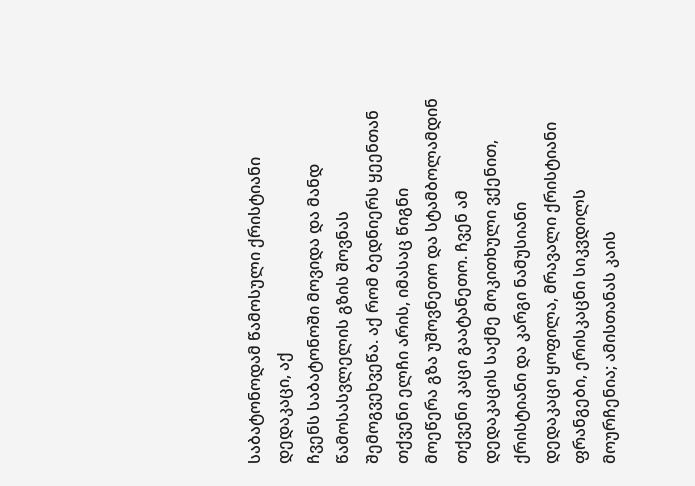საბატონოდამ წამოსული ქრისტიანი დედაკაცი, აქ
ჩვენს საბატონოში მოვიდა და მანდ წამოსასვლელის გზის შოვნას
შემოგვეხვეწა. აქ რომ ბედნიერს ყეენთან თქვენი ელჩი არის, იმასაც წიგნი
მოეწერა გზა უშოვნეთო და სტამბოლამდინ თქვენი კაცი გაატანეთო. ჩვენ ამ
დედაკაცის საქმე მოკითხული ვქენით, ქრისტიანი და კარგი ნამუსიანი
დედაკაცი ყოფილა, მრავალი ქრისტიანი ფრანგები, ერისკაცნი სიკვდილს
მოურჩენია; ამისთანას კაის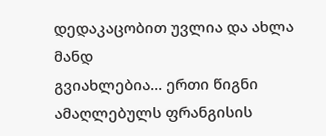დედაკაცობით უვლია და ახლა მანდ
გვიახლებია... ერთი წიგნი ამაღლებულს ფრანგისის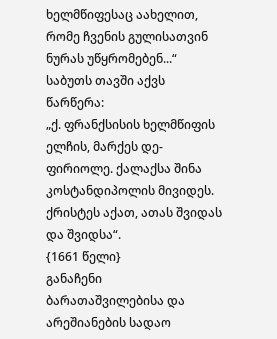ხელმწიფესაც აახელით,
რომე ჩვენის გულისათვინ ნურას უწყრომებენ...“
საბუთს თავში აქვს წარწერა:
„ქ. ფრანქსისის ხელმწიფის ელჩის, მარქეს დე-ფირიოლე. ქალაქსა შინა
კოსტანდიპოლის მივიდეს. ქრისტეს აქათ, ათას შვიდას და შვიდსა“.
{1661 წელი}
განაჩენი ბარათაშვილებისა და არეშიანების სადაო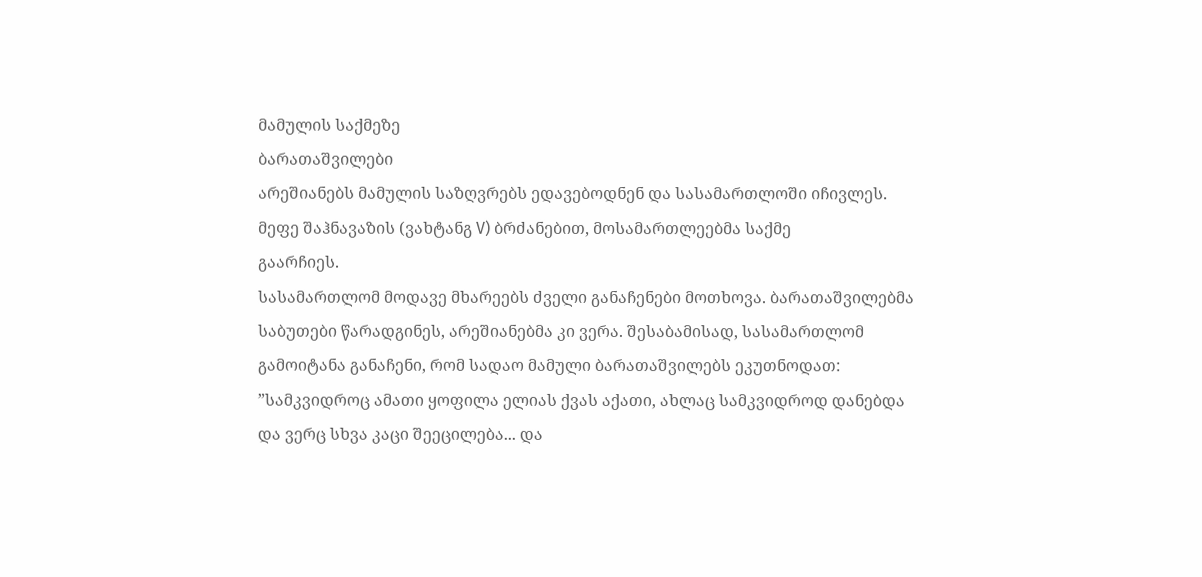მამულის საქმეზე
ბარათაშვილები
არეშიანებს მამულის საზღვრებს ედავებოდნენ და სასამართლოში იჩივლეს.
მეფე შაჰნავაზის (ვახტანგ V) ბრძანებით, მოსამართლეებმა საქმე
გაარჩიეს.
სასამართლომ მოდავე მხარეებს ძველი განაჩენები მოთხოვა. ბარათაშვილებმა
საბუთები წარადგინეს, არეშიანებმა კი ვერა. შესაბამისად, სასამართლომ
გამოიტანა განაჩენი, რომ სადაო მამული ბარათაშვილებს ეკუთნოდათ:
”სამკვიდროც ამათი ყოფილა ელიას ქვას აქათი, ახლაც სამკვიდროდ დანებდა
და ვერც სხვა კაცი შეეცილება... და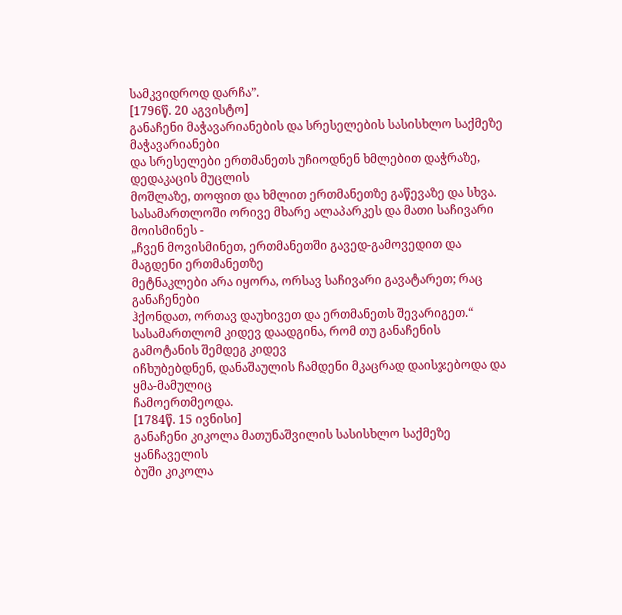სამკვიდროდ დარჩა”.
[1796წ. 20 აგვისტო]
განაჩენი მაჭავარიანების და სრესელების სასისხლო საქმეზე
მაჭავარიანები
და სრესელები ერთმანეთს უჩიოდნენ ხმლებით დაჭრაზე, დედაკაცის მუცლის
მოშლაზე, თოფით და ხმლით ერთმანეთზე გაწევაზე და სხვა.
სასამართლოში ორივე მხარე ალაპარკეს და მათი საჩივარი მოისმინეს -
„ჩვენ მოვისმინეთ, ერთმანეთში გავედ-გამოვედით და მაგდენი ერთმანეთზე
მეტნაკლები არა იყორა, ორსავ საჩივარი გავატარეთ; რაც განაჩენები
ჰქონდათ, ორთავ დაუხივეთ და ერთმანეთს შევარიგეთ.“
სასამართლომ კიდევ დაადგინა, რომ თუ განაჩენის გამოტანის შემდეგ კიდევ
იჩხუბებდნენ, დანაშაულის ჩამდენი მკაცრად დაისჯებოდა და ყმა-მამულიც
ჩამოერთმეოდა.
[1784წ. 15 ივნისი]
განაჩენი კიკოლა მათუნაშვილის სასისხლო საქმეზე
ყანჩაველის
ბუში კიკოლა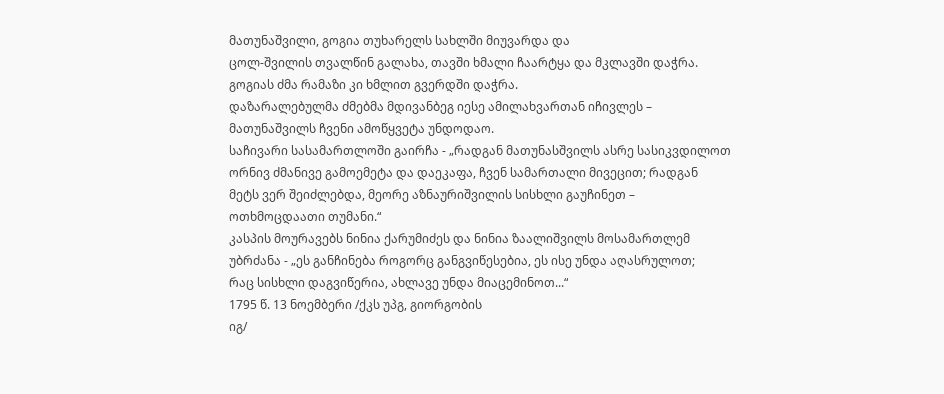მათუნაშვილი, გოგია თუხარელს სახლში მიუვარდა და
ცოლ-შვილის თვალწინ გალახა, თავში ხმალი ჩაარტყა და მკლავში დაჭრა.
გოგიას ძმა რამაზი კი ხმლით გვერდში დაჭრა.
დაზარალებულმა ძმებმა მდივანბეგ იესე ამილახვართან იჩივლეს –
მათუნაშვილს ჩვენი ამოწყვეტა უნდოდაო.
საჩივარი სასამართლოში გაირჩა - „რადგან მათუნასშვილს ასრე სასიკვდილოთ
ორნივ ძმანივე გამოემეტა და დაეკაფა, ჩვენ სამართალი მივეცით; რადგან
მეტს ვერ შეიძლებდა, მეორე აზნაურიშვილის სისხლი გაუჩინეთ –
ოთხმოცდაათი თუმანი.“
კასპის მოურავებს ნინია ქარუმიძეს და ნინია ზაალიშვილს მოსამართლემ
უბრძანა - „ეს განჩინება როგორც განგვიწესებია, ეს ისე უნდა აღასრულოთ;
რაც სისხლი დაგვიწერია, ახლავე უნდა მიაცემინოთ...“
1795 წ. 13 ნოემბერი /ქკს უპგ, გიორგობის
იგ/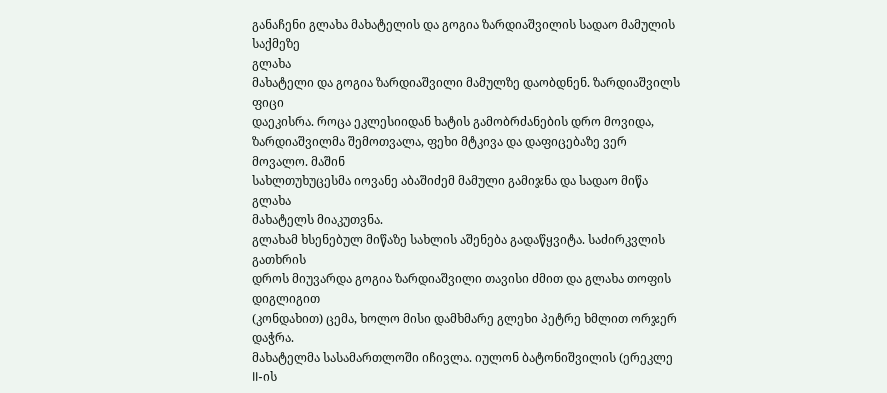განაჩენი გლახა მახატელის და გოგია ზარდიაშვილის სადაო მამულის
საქმეზე
გლახა
მახატელი და გოგია ზარდიაშვილი მამულზე დაობდნენ. ზარდიაშვილს ფიცი
დაეკისრა. როცა ეკლესიიდან ხატის გამობრძანების დრო მოვიდა,
ზარდიაშვილმა შემოთვალა, ფეხი მტკივა და დაფიცებაზე ვერ მოვალო. მაშინ
სახლთუხუცესმა იოვანე აბაშიძემ მამული გამიჯნა და სადაო მიწა გლახა
მახატელს მიაკუთვნა.
გლახამ ხსენებულ მიწაზე სახლის აშენება გადაწყვიტა. საძირკვლის გათხრის
დროს მიუვარდა გოგია ზარდიაშვილი თავისი ძმით და გლახა თოფის დიგლიგით
(კონდახით) ცემა, ხოლო მისი დამხმარე გლეხი პეტრე ხმლით ორჯერ დაჭრა.
მახატელმა სასამართლოში იჩივლა. იულონ ბატონიშვილის (ერეკლე II-ის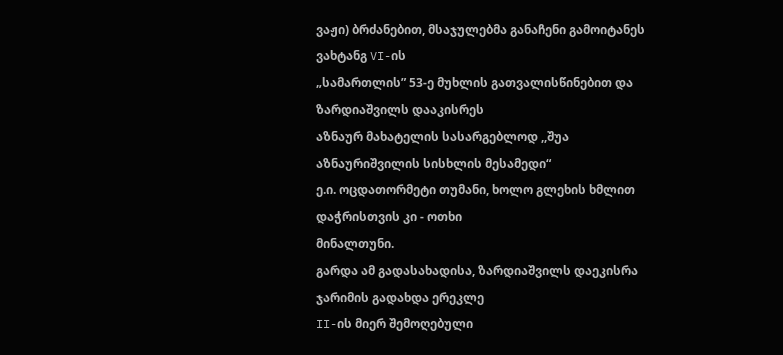ვაჟი) ბრძანებით, მსაჯულებმა განაჩენი გამოიტანეს ვახტანგ VI-ის
„სამართლის” 53-ე მუხლის გათვალისწინებით და ზარდიაშვილს დააკისრეს
აზნაურ მახატელის სასარგებლოდ ,,შუა აზნაურიშვილის სისხლის მესამედი“
ე.ი. ოცდათორმეტი თუმანი, ხოლო გლეხის ხმლით დაჭრისთვის კი - ოთხი
მინალთუნი.
გარდა ამ გადასახადისა, ზარდიაშვილს დაეკისრა ჯარიმის გადახდა ერეკლე
II-ის მიერ შემოღებული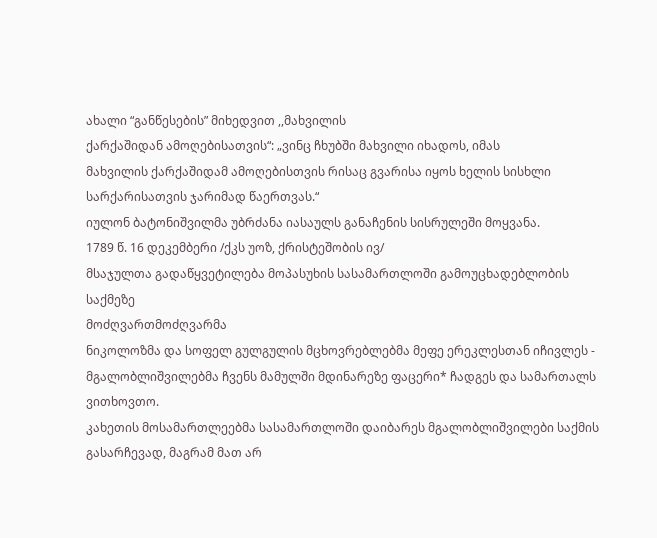ახალი “განწესების” მიხედვით ,,მახვილის
ქარქაშიდან ამოღებისათვის“: „ვინც ჩხუბში მახვილი იხადოს, იმას
მახვილის ქარქაშიდამ ამოღებისთვის რისაც გვარისა იყოს ხელის სისხლი
სარქარისათვის ჯარიმად წაერთვას.“
იულონ ბატონიშვილმა უბრძანა იასაულს განაჩენის სისრულეში მოყვანა.
1789 წ. 16 დეკემბერი /ქკს უოზ, ქრისტეშობის ივ/
მსაჯულთა გადაწყვეტილება მოპასუხის სასამართლოში გამოუცხადებლობის
საქმეზე
მოძღვართმოძღვარმა
ნიკოლოზმა და სოფელ გულგულის მცხოვრებლებმა მეფე ერეკლესთან იჩივლეს -
მგალობლიშვილებმა ჩვენს მამულში მდინარეზე ფაცერი* ჩადგეს და სამართალს
ვითხოვთო.
კახეთის მოსამართლეებმა სასამართლოში დაიბარეს მგალობლიშვილები საქმის
გასარჩევად, მაგრამ მათ არ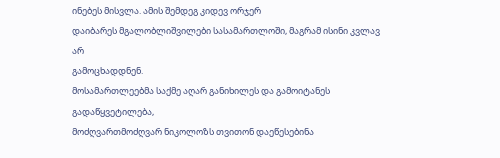ინებეს მისვლა. ამის შემდეგ კიდევ ორჯერ
დაიბარეს მგალობლიშვილები სასამართლოში, მაგრამ ისინი კვლავ არ
გამოცხადდნენ.
მოსამართლეებმა საქმე აღარ განიხილეს და გამოიტანეს გადაწყვეტილება,
მოძღვართმოძღვარ ნიკოლოზს თვითონ დაეწესებინა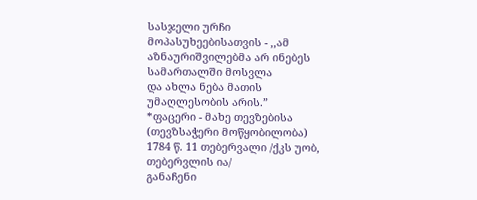სასჯელი ურჩი
მოპასუხეებისათვის - ,,ამ აზნაურიშვილებმა არ ინებეს სამართალში მოსვლა
და ახლა ნება მათის უმაღლესობის არის.”
*ფაცერი - მახე თევზებისა (თევზსაჭერი მოწყობილობა)
1784 წ. 11 თებერვალი /ქკს უობ, თებერვლის ია/
განაჩენი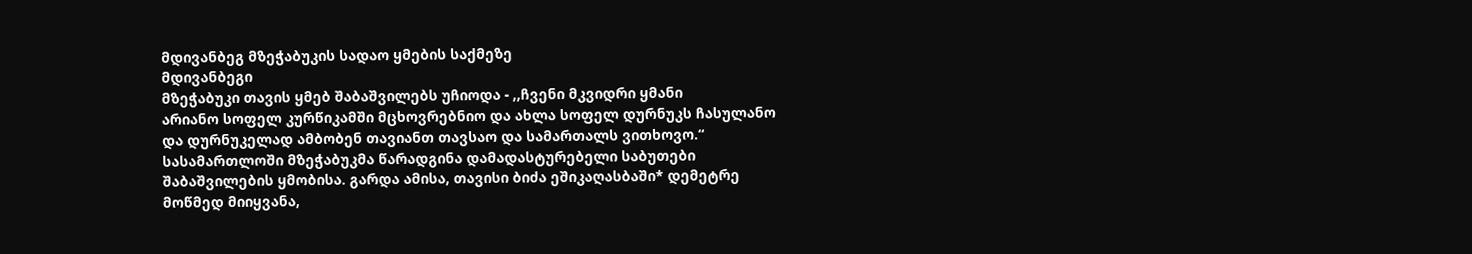მდივანბეგ მზეჭაბუკის სადაო ყმების საქმეზე
მდივანბეგი
მზეჭაბუკი თავის ყმებ შაბაშვილებს უჩიოდა - ,,ჩვენი მკვიდრი ყმანი
არიანო სოფელ კურწიკამში მცხოვრებნიო და ახლა სოფელ დურნუკს ჩასულანო
და დურნუკელად ამბობენ თავიანთ თავსაო და სამართალს ვითხოვო.“
სასამართლოში მზეჭაბუკმა წარადგინა დამადასტურებელი საბუთები
შაბაშვილების ყმობისა. გარდა ამისა, თავისი ბიძა ეშიკაღასბაში* დემეტრე
მოწმედ მიიყვანა,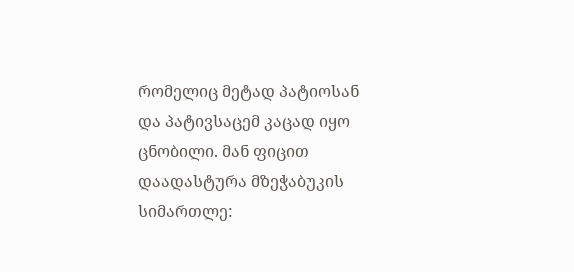რომელიც მეტად პატიოსან და პატივსაცემ კაცად იყო
ცნობილი. მან ფიცით დაადასტურა მზეჭაბუკის სიმართლე: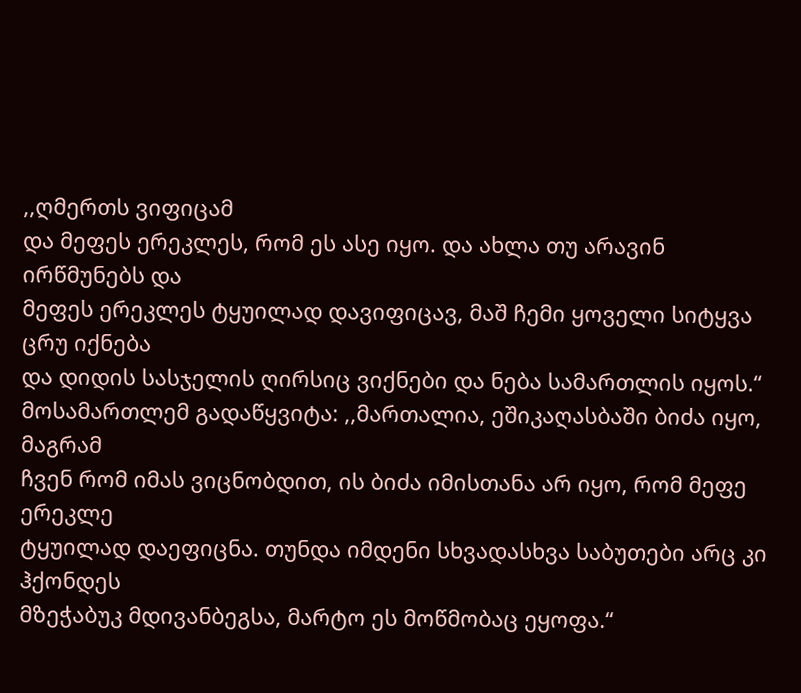,,ღმერთს ვიფიცამ
და მეფეს ერეკლეს, რომ ეს ასე იყო. და ახლა თუ არავინ ირწმუნებს და
მეფეს ერეკლეს ტყუილად დავიფიცავ, მაშ ჩემი ყოველი სიტყვა ცრუ იქნება
და დიდის სასჯელის ღირსიც ვიქნები და ნება სამართლის იყოს.“
მოსამართლემ გადაწყვიტა: ,,მართალია, ეშიკაღასბაში ბიძა იყო, მაგრამ
ჩვენ რომ იმას ვიცნობდით, ის ბიძა იმისთანა არ იყო, რომ მეფე ერეკლე
ტყუილად დაეფიცნა. თუნდა იმდენი სხვადასხვა საბუთები არც კი ჰქონდეს
მზეჭაბუკ მდივანბეგსა, მარტო ეს მოწმობაც ეყოფა.“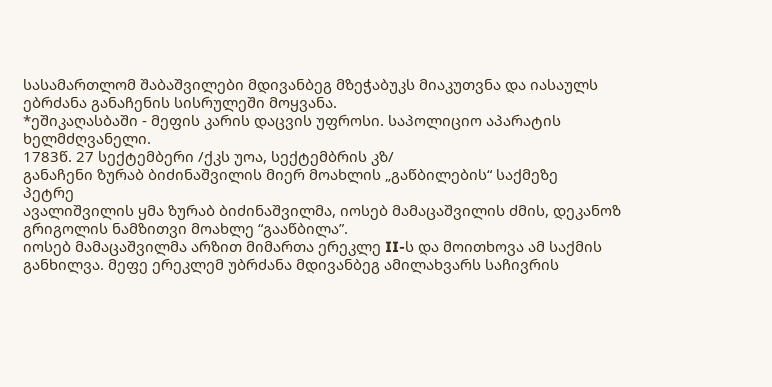სასამართლომ შაბაშვილები მდივანბეგ მზეჭაბუკს მიაკუთვნა და იასაულს
ებრძანა განაჩენის სისრულეში მოყვანა.
*ეშიკაღასბაში - მეფის კარის დაცვის უფროსი. საპოლიციო აპარატის
ხელმძღვანელი.
1783წ. 27 სექტემბერი /ქკს უოა, სექტემბრის კზ/
განაჩენი ზურაბ ბიძინაშვილის მიერ მოახლის „გაწბილების“ საქმეზე
პეტრე
ავალიშვილის ყმა ზურაბ ბიძინაშვილმა, იოსებ მამაცაშვილის ძმის, დეკანოზ
გრიგოლის ნამზითვი მოახლე “გააწბილა”.
იოსებ მამაცაშვილმა არზით მიმართა ერეკლე II-ს და მოითხოვა ამ საქმის
განხილვა. მეფე ერეკლემ უბრძანა მდივანბეგ ამილახვარს საჩივრის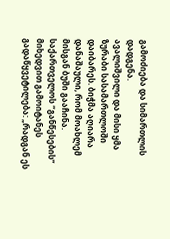გამოძიება და სიმართლის დადგენა.
ავალიშვილი და მისი ყმა ზურაბი სასამართლოში დაიბარეს. ბიჭმა აღიარა
დანაშაული, რომ მოახლემ მისგან ბუში გააჩინა. საქართველოს “განწესების”
მიხედვით გამოიტანეს გადაწყვეტილება: „რადგან ეს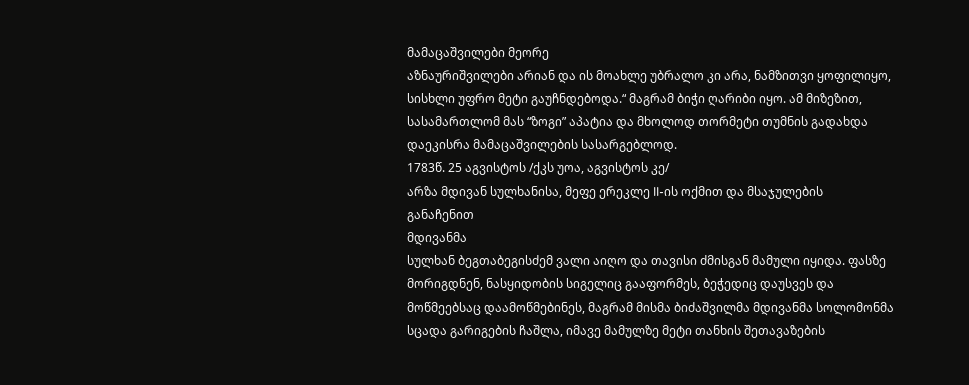მამაცაშვილები მეორე
აზნაურიშვილები არიან და ის მოახლე უბრალო კი არა, ნამზითვი ყოფილიყო,
სისხლი უფრო მეტი გაუჩნდებოდა.“ მაგრამ ბიჭი ღარიბი იყო. ამ მიზეზით,
სასამართლომ მას “ზოგი” აპატია და მხოლოდ თორმეტი თუმნის გადახდა
დაეკისრა მამაცაშვილების სასარგებლოდ.
1783წ. 25 აგვისტოს /ქკს უოა, აგვისტოს კე/
არზა მდივან სულხანისა, მეფე ერეკლე II-ის ოქმით და მსაჯულების
განაჩენით
მდივანმა
სულხან ბეგთაბეგისძემ ვალი აიღო და თავისი ძმისგან მამული იყიდა. ფასზე
მორიგდნენ, ნასყიდობის სიგელიც გააფორმეს, ბეჭედიც დაუსვეს და
მოწმეებსაც დაამოწმებინეს, მაგრამ მისმა ბიძაშვილმა მდივანმა სოლომონმა
სცადა გარიგების ჩაშლა, იმავე მამულზე მეტი თანხის შეთავაზების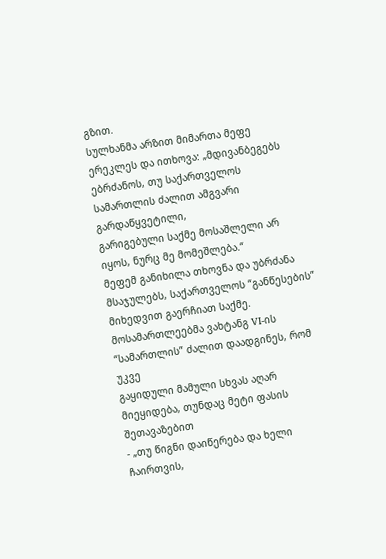გზით.
სულხანმა არზით მიმართა მეფე ერეკლეს და ითხოვა: „მდივანბეგებს
ებრძანოს, თუ საქართველოს სამართლის ძალით ამგვარი გარდაწყვეტილი,
გარიგებული საქმე მოსაშლელი არ იყოს, ნურც მე მომეშლება.“
მეფემ განიხილა თხოვნა და უბრძანა მსაჯულებს, საქართველოს “განწესების”
მიხედვით გაერჩიათ საქმე.
მოსამართლეებმა ვახტანგ VI-ის “სამართლის” ძალით დაადგინეს, რომ უკვე
გაყიდული მამული სხვას აღარ მიეყიდება, თუნდაც მეტი ფასის შეთავაზებით
- „თუ წიგნი დაიწერება და ხელი ჩაირთვის,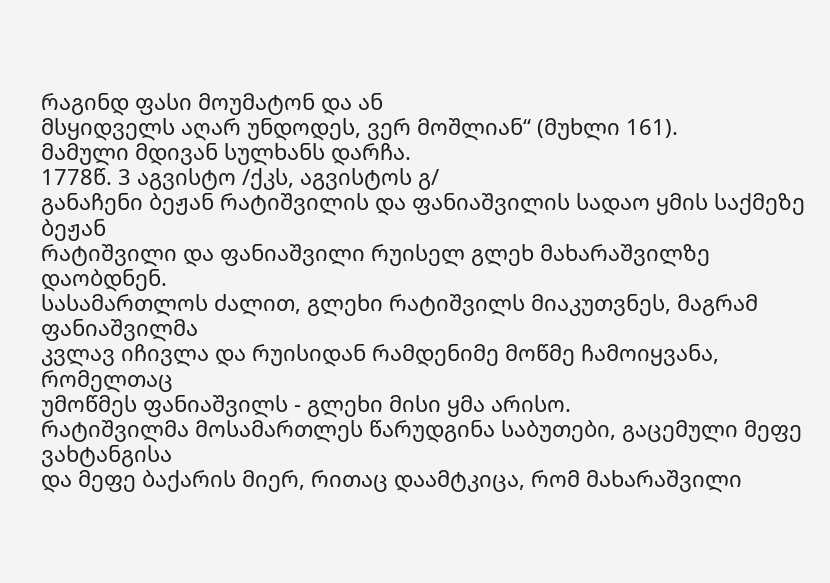რაგინდ ფასი მოუმატონ და ან
მსყიდველს აღარ უნდოდეს, ვერ მოშლიან“ (მუხლი 161).
მამული მდივან სულხანს დარჩა.
1778წ. 3 აგვისტო /ქკს, აგვისტოს გ/
განაჩენი ბეჟან რატიშვილის და ფანიაშვილის სადაო ყმის საქმეზე
ბეჟან
რატიშვილი და ფანიაშვილი რუისელ გლეხ მახარაშვილზე დაობდნენ.
სასამართლოს ძალით, გლეხი რატიშვილს მიაკუთვნეს, მაგრამ ფანიაშვილმა
კვლავ იჩივლა და რუისიდან რამდენიმე მოწმე ჩამოიყვანა, რომელთაც
უმოწმეს ფანიაშვილს - გლეხი მისი ყმა არისო.
რატიშვილმა მოსამართლეს წარუდგინა საბუთები, გაცემული მეფე ვახტანგისა
და მეფე ბაქარის მიერ, რითაც დაამტკიცა, რომ მახარაშვილი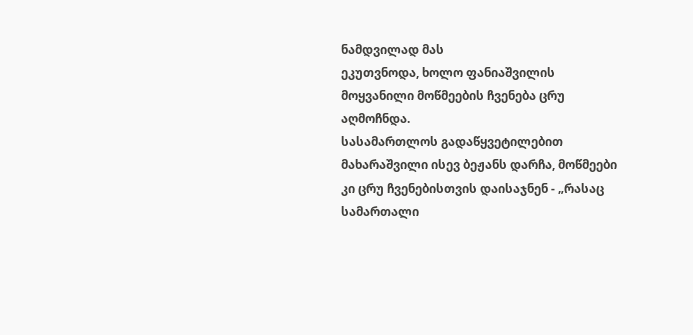ნამდვილად მას
ეკუთვნოდა, ხოლო ფანიაშვილის მოყვანილი მოწმეების ჩვენება ცრუ აღმოჩნდა.
სასამართლოს გადაწყვეტილებით მახარაშვილი ისევ ბეჟანს დარჩა, მოწმეები
კი ცრუ ჩვენებისთვის დაისაჯნენ - „რასაც სამართალი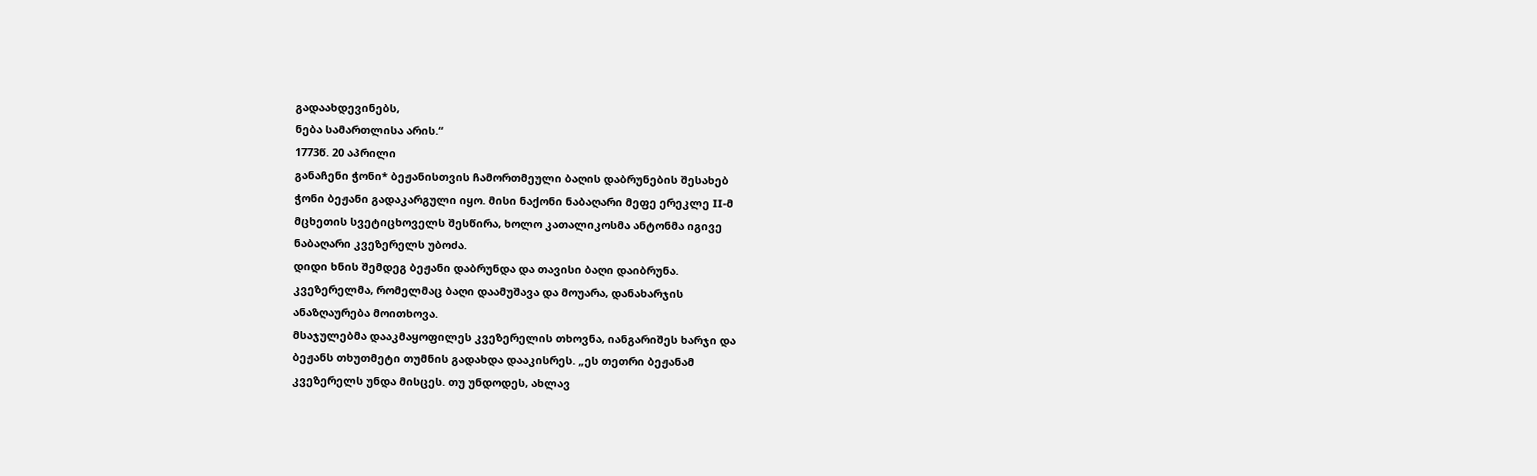გადაახდევინებს,
ნება სამართლისა არის.“
1773წ. 20 აპრილი
განაჩენი ჭონი* ბეჟანისთვის ჩამორთმეული ბაღის დაბრუნების შესახებ
ჭონი ბეჟანი გადაკარგული იყო. მისი ნაქონი ნაბაღარი მეფე ერეკლე II-მ
მცხეთის სვეტიცხოველს შესწირა, ხოლო კათალიკოსმა ანტონმა იგივე
ნაბაღარი კვეზერელს უბოძა.
დიდი ხნის შემდეგ ბეჟანი დაბრუნდა და თავისი ბაღი დაიბრუნა.
კვეზერელმა, რომელმაც ბაღი დაამუშავა და მოუარა, დანახარჯის
ანაზღაურება მოითხოვა.
მსაჯულებმა დააკმაყოფილეს კვეზერელის თხოვნა, იანგარიშეს ხარჯი და
ბეჟანს თხუთმეტი თუმნის გადახდა დააკისრეს. „ეს თეთრი ბეჟანამ
კვეზერელს უნდა მისცეს. თუ უნდოდეს, ახლავ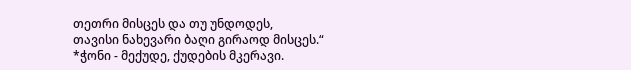თეთრი მისცეს და თუ უნდოდეს,
თავისი ნახევარი ბაღი გირაოდ მისცეს.“
*ჭონი - მექუდე, ქუდების მკერავი.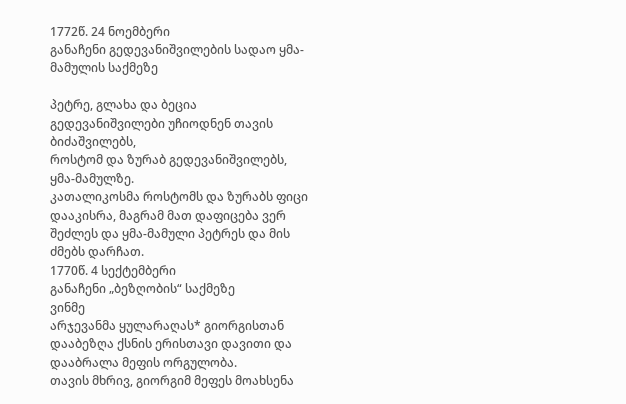1772წ. 24 ნოემბერი
განაჩენი გედევანიშვილების სადაო ყმა-მამულის საქმეზე

პეტრე, გლახა და ბეცია გედევანიშვილები უჩიოდნენ თავის ბიძაშვილებს,
როსტომ და ზურაბ გედევანიშვილებს, ყმა-მამულზე.
კათალიკოსმა როსტომს და ზურაბს ფიცი დააკისრა, მაგრამ მათ დაფიცება ვერ
შეძლეს და ყმა-მამული პეტრეს და მის ძმებს დარჩათ.
1770წ. 4 სექტემბერი
განაჩენი „ბეზღობის“ საქმეზე
ვინმე
არჯევანმა ყულარაღას* გიორგისთან დააბეზღა ქსნის ერისთავი დავითი და
დააბრალა მეფის ორგულობა.
თავის მხრივ, გიორგიმ მეფეს მოახსენა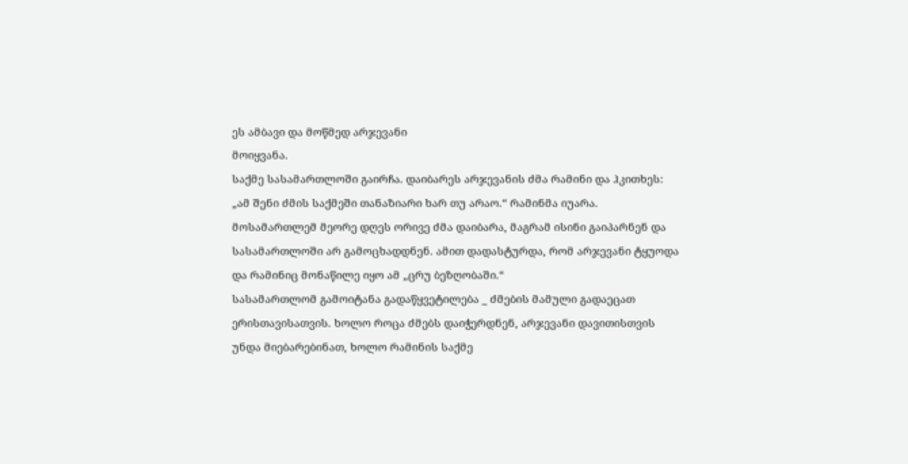ეს ამბავი და მოწმედ არჯევანი
მოიყვანა.
საქმე სასამართლოში გაირჩა. დაიბარეს არჯევანის ძმა რამინი და ჰკითხეს:
„ამ შენი ძმის საქმეში თანაზიარი ხარ თუ არაო.“ რამინმა იუარა.
მოსამართლემ მეორე დღეს ორივე ძმა დაიბარა, მაგრამ ისინი გაიპარნენ და
სასამართლოში არ გამოცხადდნენ. ამით დადასტურდა, რომ არჯევანი ტყუოდა
და რამინიც მონაწილე იყო ამ „ცრუ ბეზღობაში.“
სასამართლომ გამოიტანა გადაწყვეტილება _ ძმების მამული გადაეცათ
ერისთავისათვის. ხოლო როცა ძმებს დაიჭერდნენ, არჯევანი დავითისთვის
უნდა მიებარებინათ, ხოლო რამინის საქმე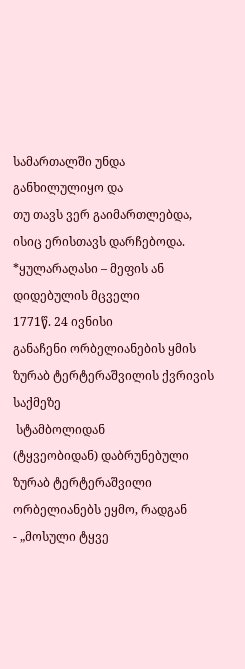სამართალში უნდა განხილულიყო და
თუ თავს ვერ გაიმართლებდა, ისიც ერისთავს დარჩებოდა.
*ყულარაღასი – მეფის ან დიდებულის მცველი
1771წ. 24 ივნისი
განაჩენი ორბელიანების ყმის ზურაბ ტერტერაშვილის ქვრივის საქმეზე
 სტამბოლიდან
(ტყვეობიდან) დაბრუნებული ზურაბ ტერტერაშვილი ორბელიანებს ეყმო, რადგან
- „მოსული ტყვე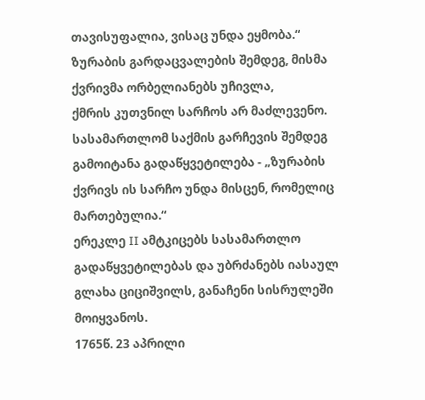თავისუფალია, ვისაც უნდა ეყმობა.“
ზურაბის გარდაცვალების შემდეგ, მისმა ქვრივმა ორბელიანებს უჩივლა,
ქმრის კუთვნილ სარჩოს არ მაძლევენო.
სასამართლომ საქმის გარჩევის შემდეგ გამოიტანა გადაწყვეტილება - „ზურაბის
ქვრივს ის სარჩო უნდა მისცენ, რომელიც მართებულია.“
ერეკლე II ამტკიცებს სასამართლო გადაწყვეტილებას და უბრძანებს იასაულ
გლახა ციციშვილს, განაჩენი სისრულეში მოიყვანოს.
1765წ. 23 აპრილი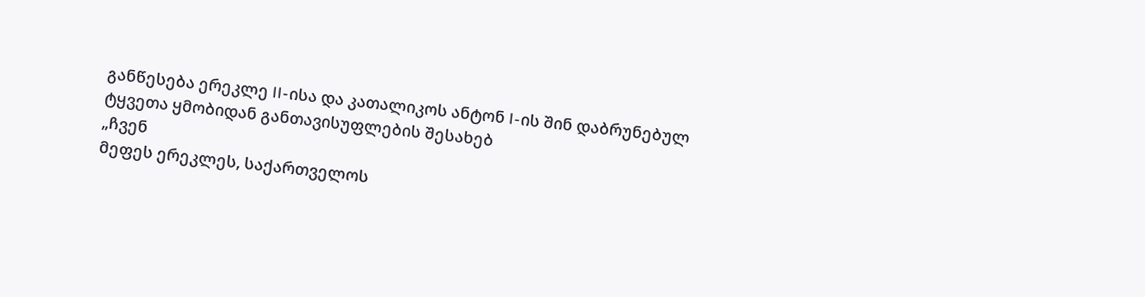განწესება ერეკლე II-ისა და კათალიკოს ანტონ I-ის შინ დაბრუნებულ
ტყვეთა ყმობიდან განთავისუფლების შესახებ
„ჩვენ
მეფეს ერეკლეს, საქართველოს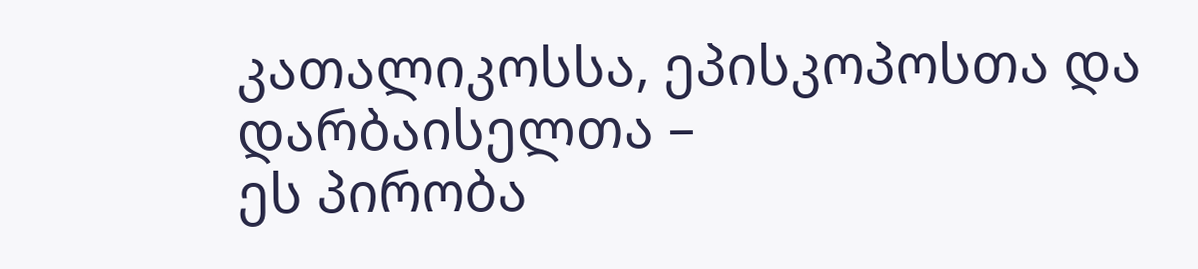კათალიკოსსა, ეპისკოპოსთა და დარბაისელთა –
ეს პირობა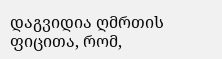დაგვიდია ღმრთის ფიცითა, რომ,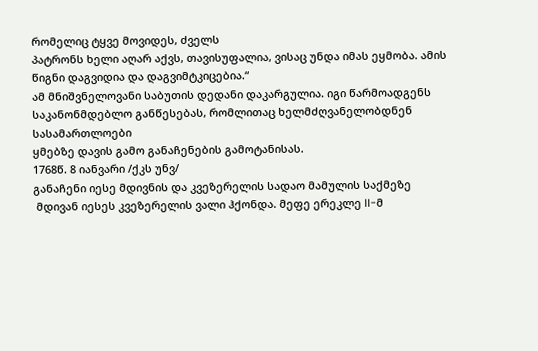რომელიც ტყვე მოვიდეს, ძველს
პატრონს ხელი აღარ აქვს, თავისუფალია, ვისაც უნდა იმას ეყმობა. ამის
წიგნი დაგვიდია და დაგვიმტკიცებია.“
ამ მნიშვნელოვანი საბუთის დედანი დაკარგულია. იგი წარმოადგენს
საკანონმდებლო განწესებას, რომლითაც ხელმძღვანელობდნენ სასამართლოები
ყმებზე დავის გამო განაჩენების გამოტანისას.
1768წ. 8 იანვარი /ქკს უნვ/
განაჩენი იესე მდივნის და კვეზერელის სადაო მამულის საქმეზე
 მდივან იესეს კვეზერელის ვალი ჰქონდა. მეფე ერეკლე II-მ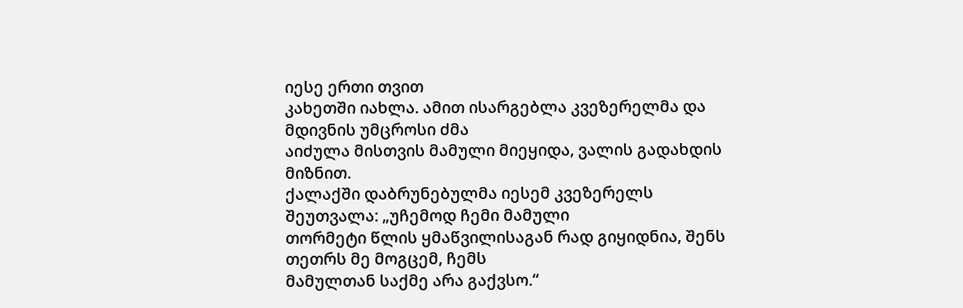იესე ერთი თვით
კახეთში იახლა. ამით ისარგებლა კვეზერელმა და მდივნის უმცროსი ძმა
აიძულა მისთვის მამული მიეყიდა, ვალის გადახდის მიზნით.
ქალაქში დაბრუნებულმა იესემ კვეზერელს შეუთვალა: „უჩემოდ ჩემი მამული
თორმეტი წლის ყმაწვილისაგან რად გიყიდნია, შენს თეთრს მე მოგცემ, ჩემს
მამულთან საქმე არა გაქვსო.“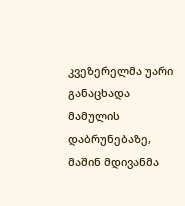კვეზერელმა უარი განაცხადა მამულის
დაბრუნებაზე, მაშინ მდივანმა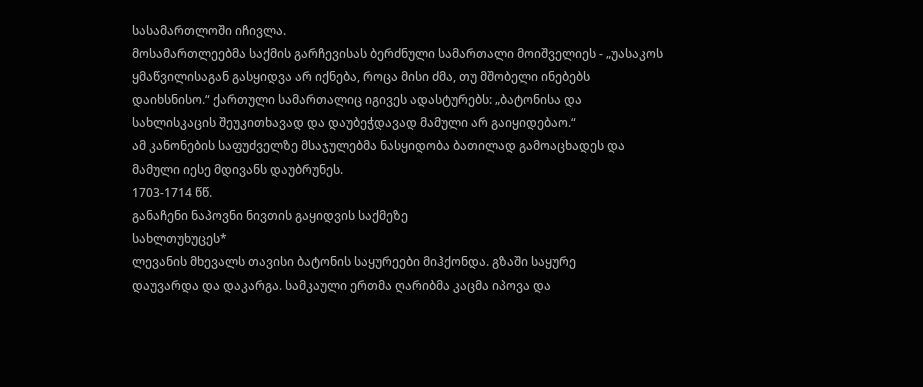სასამართლოში იჩივლა.
მოსამართლეებმა საქმის გარჩევისას ბერძნული სამართალი მოიშველიეს - „უასაკოს
ყმაწვილისაგან გასყიდვა არ იქნება, როცა მისი ძმა, თუ მშობელი ინებებს
დაიხსნისო.“ ქართული სამართალიც იგივეს ადასტურებს: „ბატონისა და
სახლისკაცის შეუკითხავად და დაუბეჭდავად მამული არ გაიყიდებაო.“
ამ კანონების საფუძველზე მსაჯულებმა ნასყიდობა ბათილად გამოაცხადეს და
მამული იესე მდივანს დაუბრუნეს.
1703-1714 წწ.
განაჩენი ნაპოვნი ნივთის გაყიდვის საქმეზე
სახლთუხუცეს*
ლევანის მხევალს თავისი ბატონის საყურეები მიჰქონდა. გზაში საყურე
დაუვარდა და დაკარგა. სამკაული ერთმა ღარიბმა კაცმა იპოვა და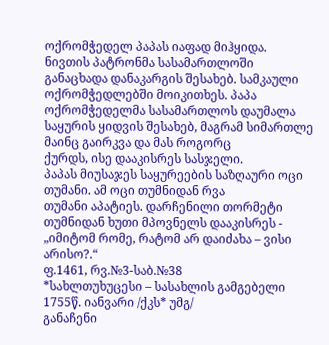ოქრომჭედელ პაპას იაფად მიჰყიდა.
ნივთის პატრონმა სასამართლოში განაცხადა დანაკარგის შესახებ. სამკაული
ოქრომჭედლებში მოიკითხეს. პაპა ოქრომჭედელმა სასამართლოს დაუმალა
საყურის ყიდვის შესახებ, მაგრამ სიმართლე მაინც გაირკვა და მას როგორც
ქურდს, ისე დააკისრეს სასჯელი.
პაპას მიუსაჯეს საყურეების საზღაური ოცი თუმანი. ამ ოცი თუმნიდან რვა
თუმანი აპატიეს. დარჩენილი თორმეტი თუმნიდან ხუთი მპოვნელს დააკისრეს -
„იმიტომ რომე, რატომ არ დაიძახა – ვისი არისო?.“
ფ.1461, რვ.№3-საბ.№38
*სახლთუხუცესი – სასახლის გამგებელი
1755წ. იანვარი /ქკს* უმგ/
განაჩენი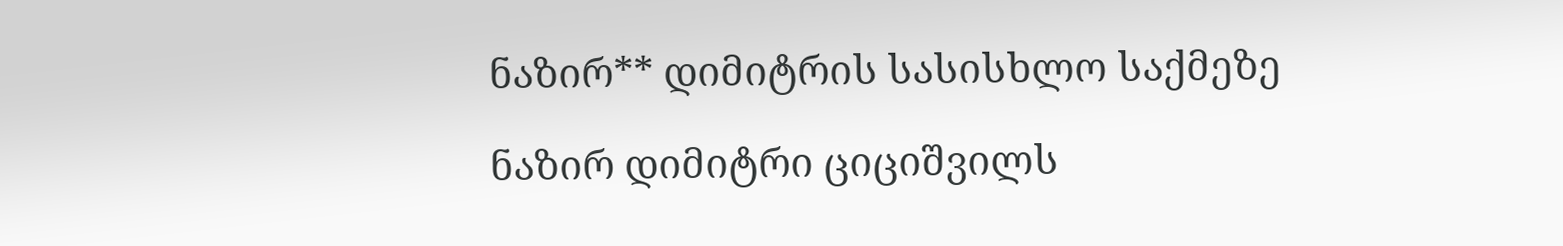ნაზირ** დიმიტრის სასისხლო საქმეზე

ნაზირ დიმიტრი ციციშვილს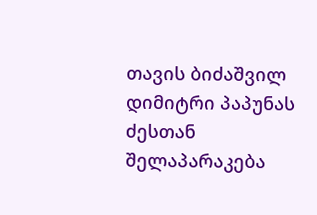თავის ბიძაშვილ დიმიტრი პაპუნას ძესთან
შელაპარაკება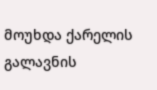მოუხდა ქარელის გალავნის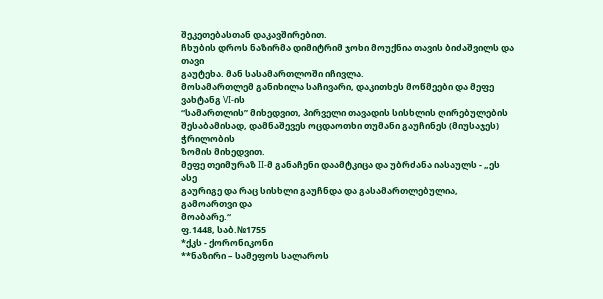შეკეთებასთან დაკავშირებით.
ჩხუბის დროს ნაზირმა დიმიტრიმ ჯოხი მოუქნია თავის ბიძაშვილს და თავი
გაუტეხა. მან სასამართლოში იჩივლა.
მოსამართლემ განიხილა საჩივარი, დაკითხეს მოწმეები და მეფე ვახტანგ VI-ის
“სამართლის” მიხედვით, პირველი თავადის სისხლის ღირებულების
შესაბამისად, დამნაშევეს ოცდაოთხი თუმანი გაუჩინეს (მიუსაჯეს) ჭრილობის
ზომის მიხედვით.
მეფე თეიმურაზ II-მ განაჩენი დაამტკიცა და უბრძანა იასაულს - „ეს ასე
გაურიგე და რაც სისხლი გაუჩნდა და გასამართლებულია, გამოართვი და
მოაბარე.“
ფ.1448, საბ.№1755
*ქკს - ქორონიკონი
**ნაზირი – სამეფოს სალაროს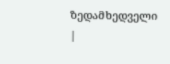ზედამხედველი
|